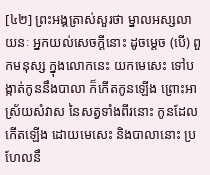[៤២] ព្រះអង្គត្រាស់សួរថា ម្នាលអស្សលាយនៈ អ្នកយល់សេចក្តីនោះ ដូចម្តេច (បើ) ពួកមនុស្ស ក្នុងលោកនេះ យកមេសេះ ទៅបង្កាត់កូននឹងបាលា ក៏កើតកូនឡើង ព្រោះអាស្រ័យសំវាស នៃសត្វទាំងពីរនោះ កូនដែលកើតឡើង ដោយមេសេះ និងបាលានោះ ប្រហែលនឹ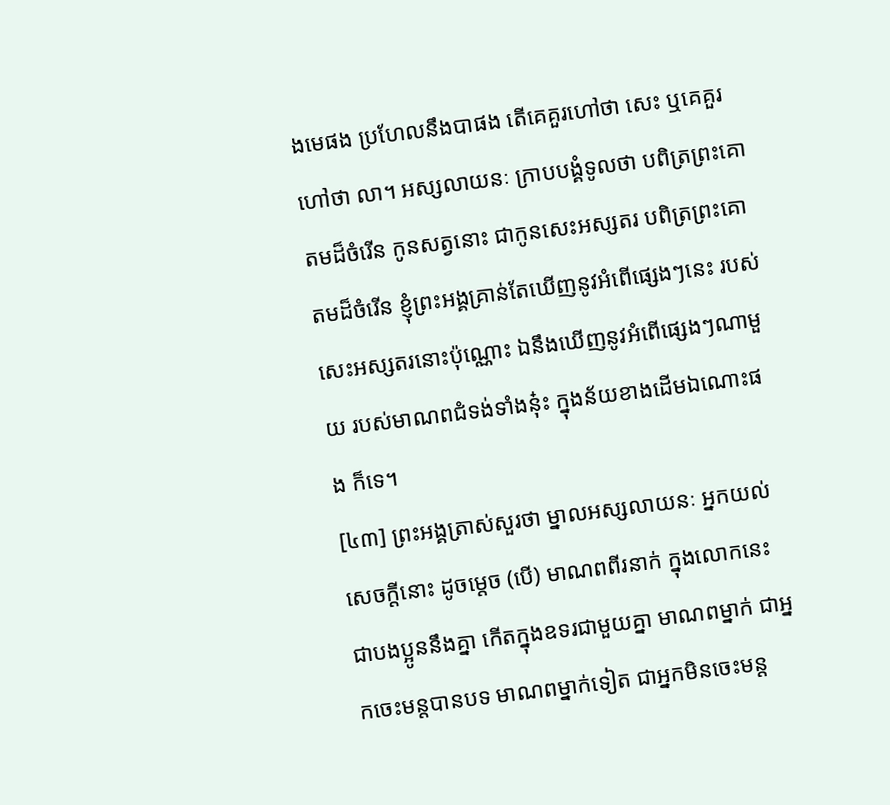ងមេផង ប្រហែលនឹងបាផង តើគេគួរហៅថា សេះ ឬគេគួរហៅថា លា។ អស្សលាយនៈ ក្រាបបង្គំទូលថា បពិត្រព្រះគោតមដ៏ចំរើន កូនសត្វនោះ ជាកូនសេះអស្សតរ បពិត្រព្រះគោតមដ៏ចំរើន ខ្ញុំព្រះអង្គគ្រាន់តែឃើញនូវអំពើផ្សេងៗនេះ របស់សេះអស្សតរនោះប៉ុណ្ណោះ ឯនឹងឃើញនូវអំពើផ្សេងៗណាមួយ របស់មាណពជំទង់ទាំងនុ៎ះ ក្នុងន័យខាងដើមឯណោះផង ក៏ទេ។
[៤៣] ព្រះអង្គត្រាស់សួរថា ម្នាលអស្សលាយនៈ អ្នកយល់សេចក្តីនោះ ដូចម្តេច (បើ) មាណពពីរនាក់ ក្នុងលោកនេះ ជាបងប្អូននឹងគ្នា កើតក្នុងឧទរជាមួយគ្នា មាណពម្នាក់ ជាអ្នកចេះមន្តបានបទ មាណពម្នាក់ទៀត ជាអ្នកមិនចេះមន្ត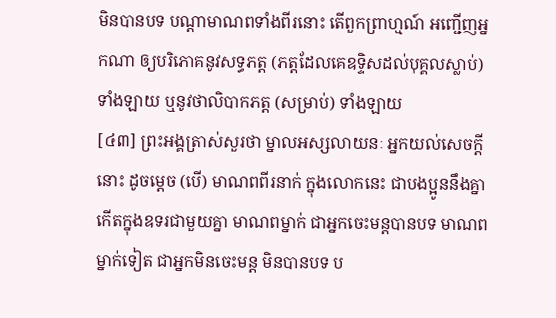មិនបានបទ បណ្តាមាណពទាំងពីរនោះ តើពួកព្រាហ្មណ៍ អញ្ជើញអ្នកណា ឲ្យបរិភោគនូវសទ្ធភត្ត (ភត្តដែលគេឧទ្ទិសដល់បុគ្គលស្លាប់) ទាំងឡាយ ឬនូវថាលិបាកភត្ត (សម្រាប់) ទាំងឡាយ
[៤៣] ព្រះអង្គត្រាស់សួរថា ម្នាលអស្សលាយនៈ អ្នកយល់សេចក្តីនោះ ដូចម្តេច (បើ) មាណពពីរនាក់ ក្នុងលោកនេះ ជាបងប្អូននឹងគ្នា កើតក្នុងឧទរជាមួយគ្នា មាណពម្នាក់ ជាអ្នកចេះមន្តបានបទ មាណពម្នាក់ទៀត ជាអ្នកមិនចេះមន្ត មិនបានបទ ប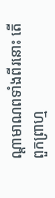ណ្តាមាណពទាំងពីរនោះ តើពួកព្រាហ្ម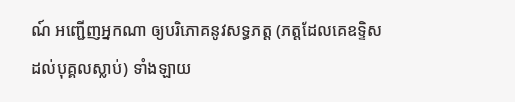ណ៍ អញ្ជើញអ្នកណា ឲ្យបរិភោគនូវសទ្ធភត្ត (ភត្តដែលគេឧទ្ទិសដល់បុគ្គលស្លាប់) ទាំងឡាយ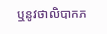ឬនូវថាលិបាកភ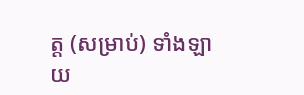ត្ត (សម្រាប់) ទាំងឡាយ